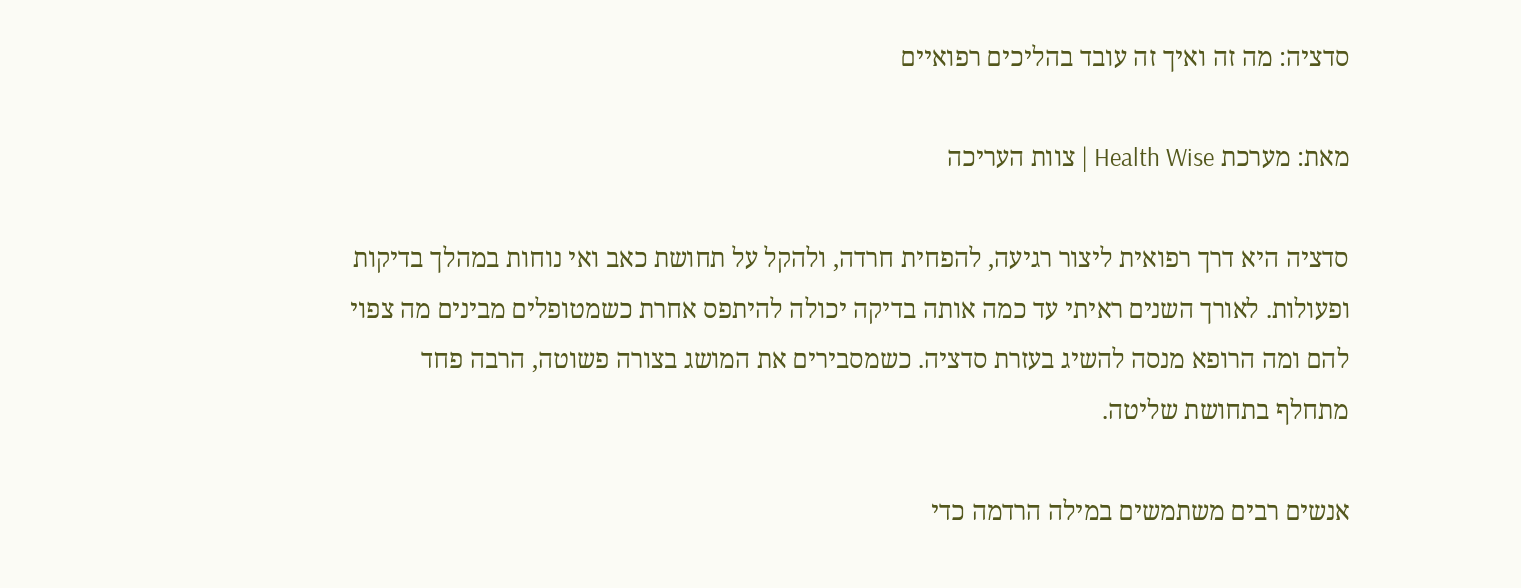סדציה: מה זה ואיך זה עובד בהליכים רפואיים

מאת: מערכת Health Wise | צוות העריכה

סדציה היא דרך רפואית ליצור רגיעה, להפחית חרדה, ולהקל על תחושת כאב ואי נוחות במהלך בדיקות ופעולות. לאורך השנים ראיתי עד כמה אותה בדיקה יכולה להיתפס אחרת כשמטופלים מבינים מה צפוי להם ומה הרופא מנסה להשיג בעזרת סדציה. כשמסבירים את המושג בצורה פשוטה, הרבה פחד מתחלף בתחושת שליטה.

אנשים רבים משתמשים במילה הרדמה כדי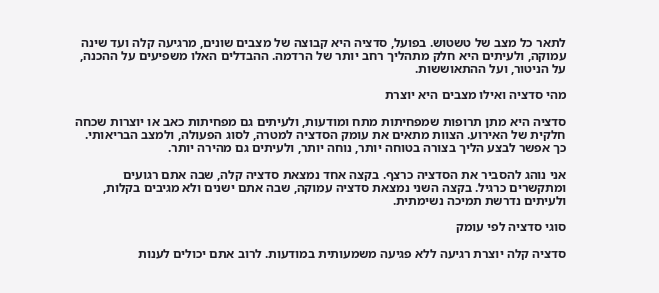לתאר כל מצב של טשטוש. בפועל, סדציה היא קבוצה של מצבים שונים, מרגיעה קלה ועד שינה עמוקה, ולעיתים היא חלק מתהליך רחב יותר של הרדמה. ההבדלים האלו משפיעים על ההכנה, על הניטור, ועל ההתאוששות.

מהי סדציה ואילו מצבים היא יוצרת

סדציה היא מתן תרופות שמפחיתות מתח ומודעות, ולעיתים גם מפחיתות כאב או יוצרות שכחה חלקית של האירוע. הצוות מתאים את עומק הסדציה למטרה, לסוג הפעולה, ולמצב הבריאותי. כך אפשר לבצע הליך בצורה בטוחה יותר, נוחה יותר, ולעיתים גם מהירה יותר.

אני נוהג להסביר את הסדציה כרצף. בקצה אחד נמצאת סדציה קלה, שבה אתם רגועים ומתקשרים כרגיל. בקצה השני נמצאת סדציה עמוקה, שבה אתם ישנים ולא מגיבים בקלות, ולעיתים נדרשת תמיכה נשימתית.

סוגי סדציה לפי עומק

סדציה קלה יוצרת רגיעה ללא פגיעה משמעותית במודעות. לרוב אתם יכולים לענות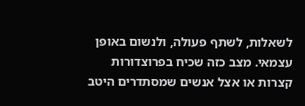לשאלות, לשתף פעולה, ולנשום באופן עצמאי. מצב כזה שכיח בפרוצדורות קצרות או אצל אנשים שמסתדרים היטב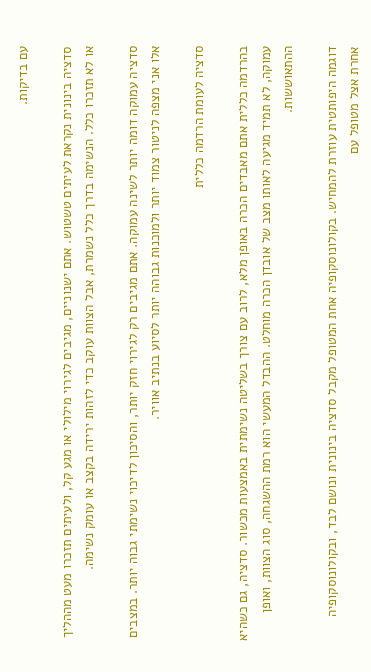עם בדיקות.

סדציה בינונית נקראת לעיתים טשטוש. אתם ישנוניים, מגיבים לגירוי מילולי או מגע קל, ולעיתים תזכרו מעט מההליך או לא תזכרו כלל. הנשימה בדרך כלל נשמרת, אבל הצוות עוקב כדי לזהות ירידה בקצב או עומק נשימה.

סדציה עמוקה דומה יותר לשינה עמוקה. אתם מגיבים רק לגירוי חזק יותר, והסיכון לדיכוי נשימתי גבוה יותר. במצבים אלו אני מצפה לניטור צמוד יותר ולמוכנות גבוהה יותר לסיוע בנתיב אוויר.

סדציה לעומת הרדמה כללית

בהרדמה כללית אתם מאבדים הכרה באופן מלא, לרוב עם צורך בשליטה נשימתית באמצעות מכשור. סדציה, גם כשהיא עמוקה, לא תמיד מגיעה לאותו מצב של אובדן הכרה מוחלט. ההבדל המעשי הוא רמת ההשגחה, סוג הצוות, ואופן ההתאוששות.

דוגמה היפותטית עוזרת להמחיש. בקולונוסקופיה אחת המטופל מקבל סדציה בינונית ונושם לבד, ובקולונוסקופיה אחרת אצל מטופל עם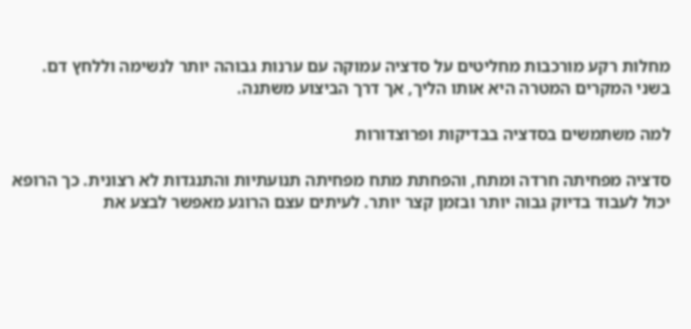מחלות רקע מורכבות מחליטים על סדציה עמוקה עם ערנות גבוהה יותר לנשימה וללחץ דם. בשני המקרים המטרה היא אותו הליך, אך דרך הביצוע משתנה.

למה משתמשים בסדציה בבדיקות ופרוצדורות

סדציה מפחיתה חרדה ומתח, והפחתת מתח מפחיתה תנועתיות והתנגדות לא רצונית. כך הרופא יכול לעבוד בדיוק גבוה יותר ובזמן קצר יותר. לעיתים עצם הרוגע מאפשר לבצע את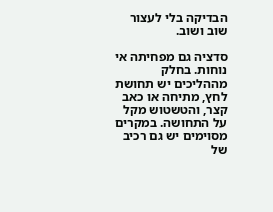הבדיקה בלי לעצור שוב ושוב.

סדציה גם מפחיתה אי נוחות. בחלק מההליכים יש תחושת לחץ, מתיחה או כאב קצר, והטשטוש מקל על התחושה. במקרים מסוימים יש גם רכיב של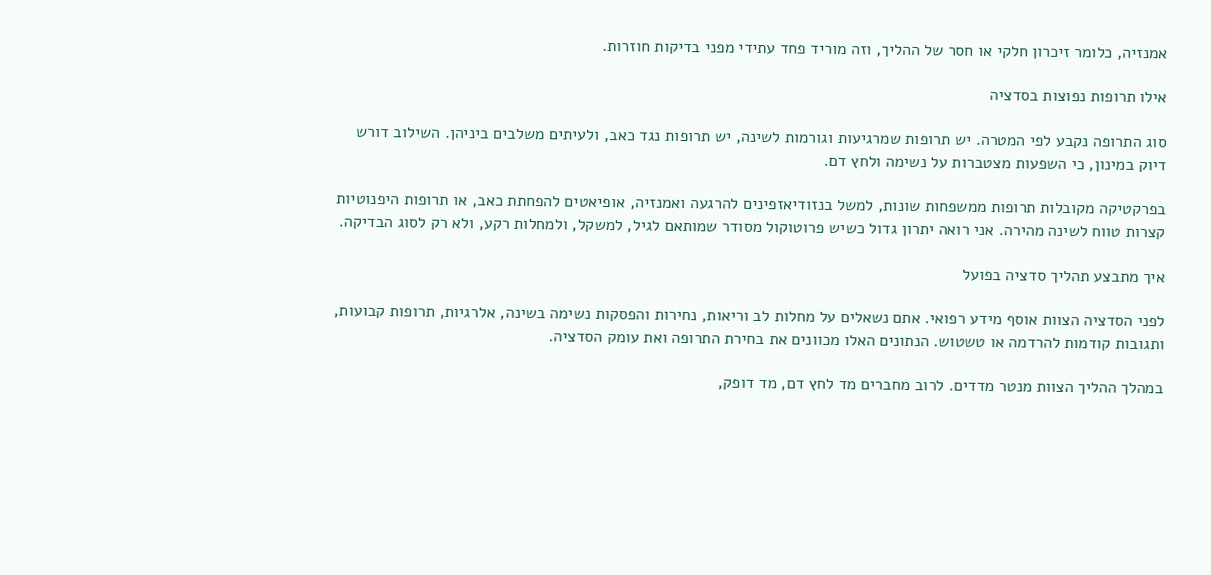אמנזיה, כלומר זיכרון חלקי או חסר של ההליך, וזה מוריד פחד עתידי מפני בדיקות חוזרות.

אילו תרופות נפוצות בסדציה

סוג התרופה נקבע לפי המטרה. יש תרופות שמרגיעות וגורמות לשינה, יש תרופות נגד כאב, ולעיתים משלבים ביניהן. השילוב דורש דיוק במינון, כי השפעות מצטברות על נשימה ולחץ דם.

בפרקטיקה מקובלות תרופות ממשפחות שונות, למשל בנזודיאזפינים להרגעה ואמנזיה, אופיאטים להפחתת כאב, או תרופות היפנוטיות קצרות טווח לשינה מהירה. אני רואה יתרון גדול כשיש פרוטוקול מסודר שמותאם לגיל, למשקל, ולמחלות רקע, ולא רק לסוג הבדיקה.

איך מתבצע תהליך סדציה בפועל

לפני הסדציה הצוות אוסף מידע רפואי. אתם נשאלים על מחלות לב וריאות, נחירות והפסקות נשימה בשינה, אלרגיות, תרופות קבועות, ותגובות קודמות להרדמה או טשטוש. הנתונים האלו מכוונים את בחירת התרופה ואת עומק הסדציה.

במהלך ההליך הצוות מנטר מדדים. לרוב מחברים מד לחץ דם, מד דופק,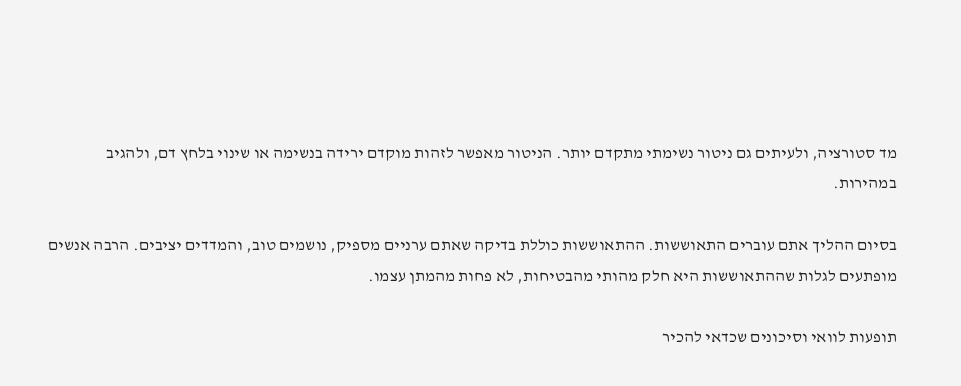מד סטורציה, ולעיתים גם ניטור נשימתי מתקדם יותר. הניטור מאפשר לזהות מוקדם ירידה בנשימה או שינוי בלחץ דם, ולהגיב במהירות.

בסיום ההליך אתם עוברים התאוששות. ההתאוששות כוללת בדיקה שאתם ערניים מספיק, נושמים טוב, והמדדים יציבים. הרבה אנשים מופתעים לגלות שההתאוששות היא חלק מהותי מהבטיחות, לא פחות מהמתן עצמו.

תופעות לוואי וסיכונים שכדאי להכיר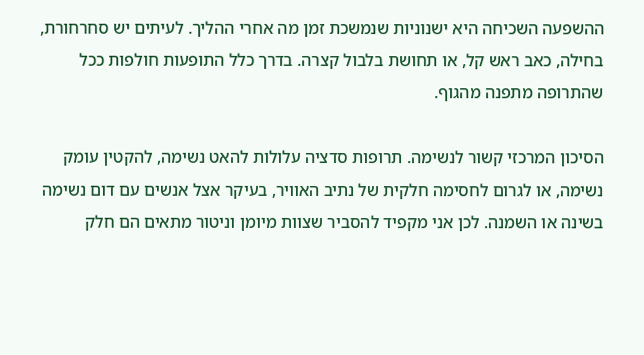ההשפעה השכיחה היא ישנוניות שנמשכת זמן מה אחרי ההליך. לעיתים יש סחרחורת, בחילה, כאב ראש קל, או תחושת בלבול קצרה. בדרך כלל התופעות חולפות ככל שהתרופה מתפנה מהגוף.

הסיכון המרכזי קשור לנשימה. תרופות סדציה עלולות להאט נשימה, להקטין עומק נשימה, או לגרום לחסימה חלקית של נתיב האוויר, בעיקר אצל אנשים עם דום נשימה בשינה או השמנה. לכן אני מקפיד להסביר שצוות מיומן וניטור מתאים הם חלק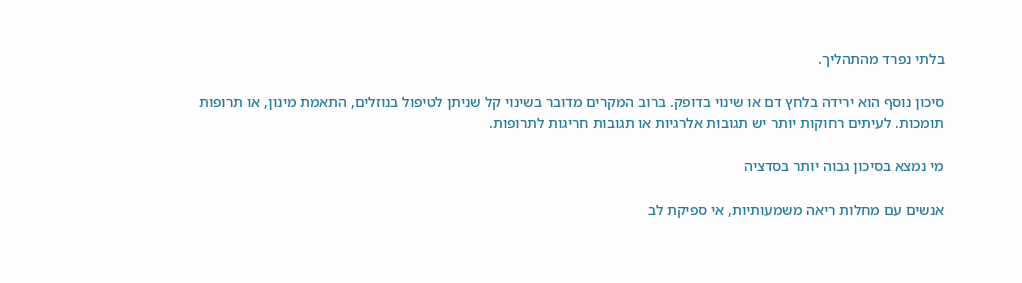בלתי נפרד מהתהליך.

סיכון נוסף הוא ירידה בלחץ דם או שינוי בדופק. ברוב המקרים מדובר בשינוי קל שניתן לטיפול בנוזלים, התאמת מינון, או תרופות תומכות. לעיתים רחוקות יותר יש תגובות אלרגיות או תגובות חריגות לתרופות.

מי נמצא בסיכון גבוה יותר בסדציה

אנשים עם מחלות ריאה משמעותיות, אי ספיקת לב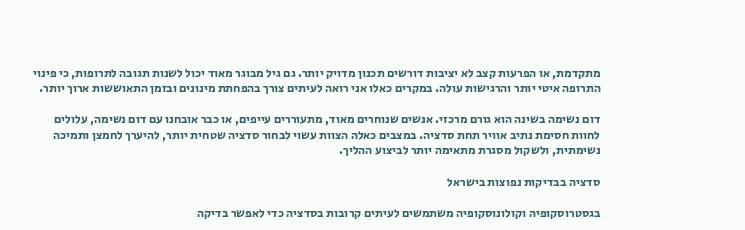מתקדמת, או הפרעות קצב לא יציבות דורשים תכנון מדויק יותר. גם גיל מבוגר מאוד יכול לשנות תגובה לתרופות, כי פינוי התרופה איטי יותר והרגישות עולה. במקרים כאלו אני רואה לעיתים צורך בהפחתת מינונים ובזמן התאוששות ארוך יותר.

דום נשימה בשינה הוא גורם מרכזי. אנשים שנוחרים מאוד, מתעוררים עייפים, או כבר אובחנו עם דום נשימה, עלולים לחוות חסימת נתיב אוויר תחת סדציה. במצבים כאלה הצוות עשוי לבחור סדציה שטחית יותר, להיערך לחמצן ותמיכה נשימתית, ולשקול מסגרת מתאימה יותר לביצוע ההליך.

סדציה בבדיקות נפוצות בישראל

בגסטרוסקופיה וקולונוסקופיה משתמשים לעיתים קרובות בסדציה כדי לאפשר בדיקה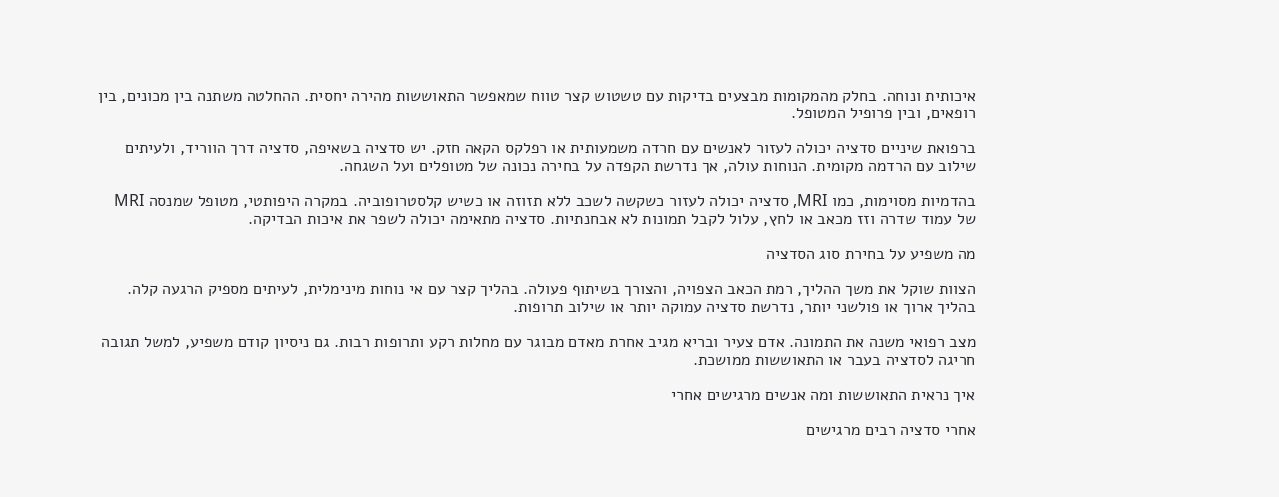איכותית ונוחה. בחלק מהמקומות מבצעים בדיקות עם טשטוש קצר טווח שמאפשר התאוששות מהירה יחסית. ההחלטה משתנה בין מכונים, בין רופאים, ובין פרופיל המטופל.

ברפואת שיניים סדציה יכולה לעזור לאנשים עם חרדה משמעותית או רפלקס הקאה חזק. יש סדציה בשאיפה, סדציה דרך הווריד, ולעיתים שילוב עם הרדמה מקומית. הנוחות עולה, אך נדרשת הקפדה על בחירה נכונה של מטופלים ועל השגחה.

בהדמיות מסוימות, כמו MRI, סדציה יכולה לעזור כשקשה לשכב ללא תזוזה או כשיש קלסטרופוביה. במקרה היפותטי, מטופל שמנסה MRI של עמוד שדרה וזז מכאב או לחץ, עלול לקבל תמונות לא אבחנתיות. סדציה מתאימה יכולה לשפר את איכות הבדיקה.

מה משפיע על בחירת סוג הסדציה

הצוות שוקל את משך ההליך, רמת הכאב הצפויה, והצורך בשיתוף פעולה. בהליך קצר עם אי נוחות מינימלית, לעיתים מספיק הרגעה קלה. בהליך ארוך או פולשני יותר, נדרשת סדציה עמוקה יותר או שילוב תרופות.

מצב רפואי משנה את התמונה. אדם צעיר ובריא מגיב אחרת מאדם מבוגר עם מחלות רקע ותרופות רבות. גם ניסיון קודם משפיע, למשל תגובה חריגה לסדציה בעבר או התאוששות ממושכת.

איך נראית התאוששות ומה אנשים מרגישים אחרי

אחרי סדציה רבים מרגישים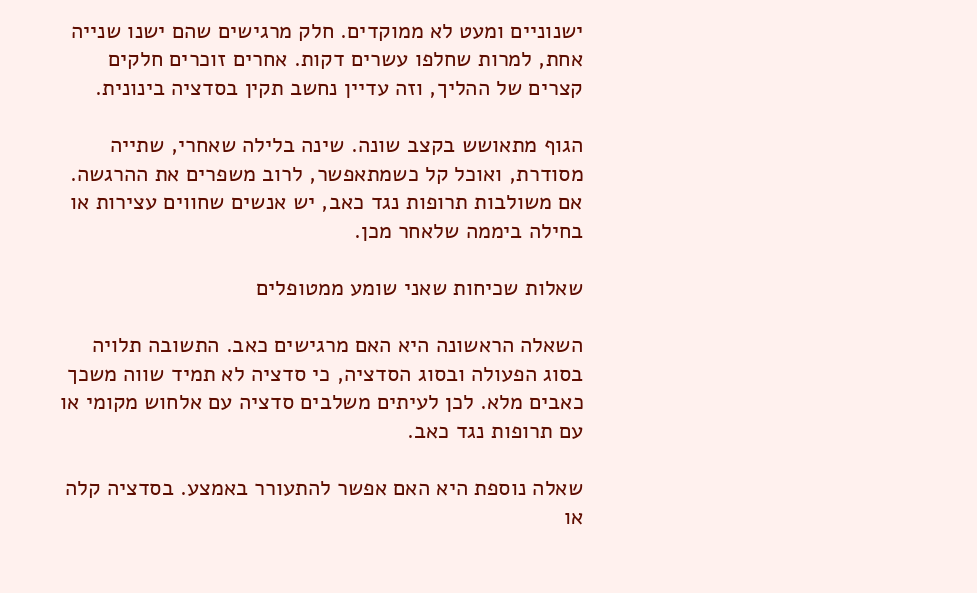ישנוניים ומעט לא ממוקדים. חלק מרגישים שהם ישנו שנייה אחת, למרות שחלפו עשרים דקות. אחרים זוכרים חלקים קצרים של ההליך, וזה עדיין נחשב תקין בסדציה בינונית.

הגוף מתאושש בקצב שונה. שינה בלילה שאחרי, שתייה מסודרת, ואוכל קל כשמתאפשר, לרוב משפרים את ההרגשה. אם משולבות תרופות נגד כאב, יש אנשים שחווים עצירות או בחילה ביממה שלאחר מכן.

שאלות שכיחות שאני שומע ממטופלים

השאלה הראשונה היא האם מרגישים כאב. התשובה תלויה בסוג הפעולה ובסוג הסדציה, כי סדציה לא תמיד שווה משכך כאבים מלא. לכן לעיתים משלבים סדציה עם אלחוש מקומי או עם תרופות נגד כאב.

שאלה נוספת היא האם אפשר להתעורר באמצע. בסדציה קלה או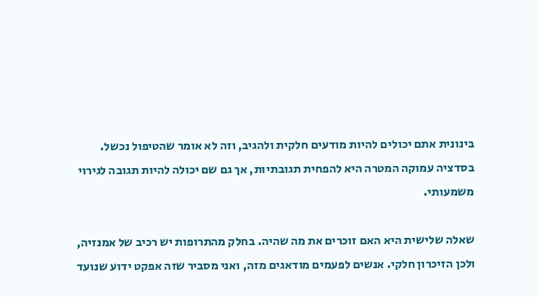בינונית אתם יכולים להיות מודעים חלקית ולהגיב, וזה לא אומר שהטיפול נכשל. בסדציה עמוקה המטרה היא להפחית תגובתיות, אך גם שם יכולה להיות תגובה לגירוי משמעותי.

שאלה שלישית היא האם זוכרים את מה שהיה. בחלק מהתרופות יש רכיב של אמנזיה, ולכן הזיכרון חלקי. אנשים לפעמים מודאגים מזה, ואני מסביר שזה אפקט ידוע שנועד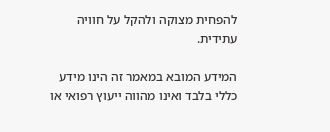להפחית מצוקה ולהקל על חוויה עתידית.

המידע המובא במאמר זה הינו מידע כללי בלבד ואינו מהווה ייעוץ רפואי או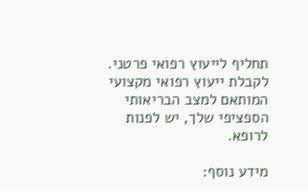תחליף לייעוץ רפואי פרטני. לקבלת ייעוץ רפואי מקצועי המותאם למצב הבריאותי הספציפי שלך, יש לפנות לרופא.

מידע נוסף: